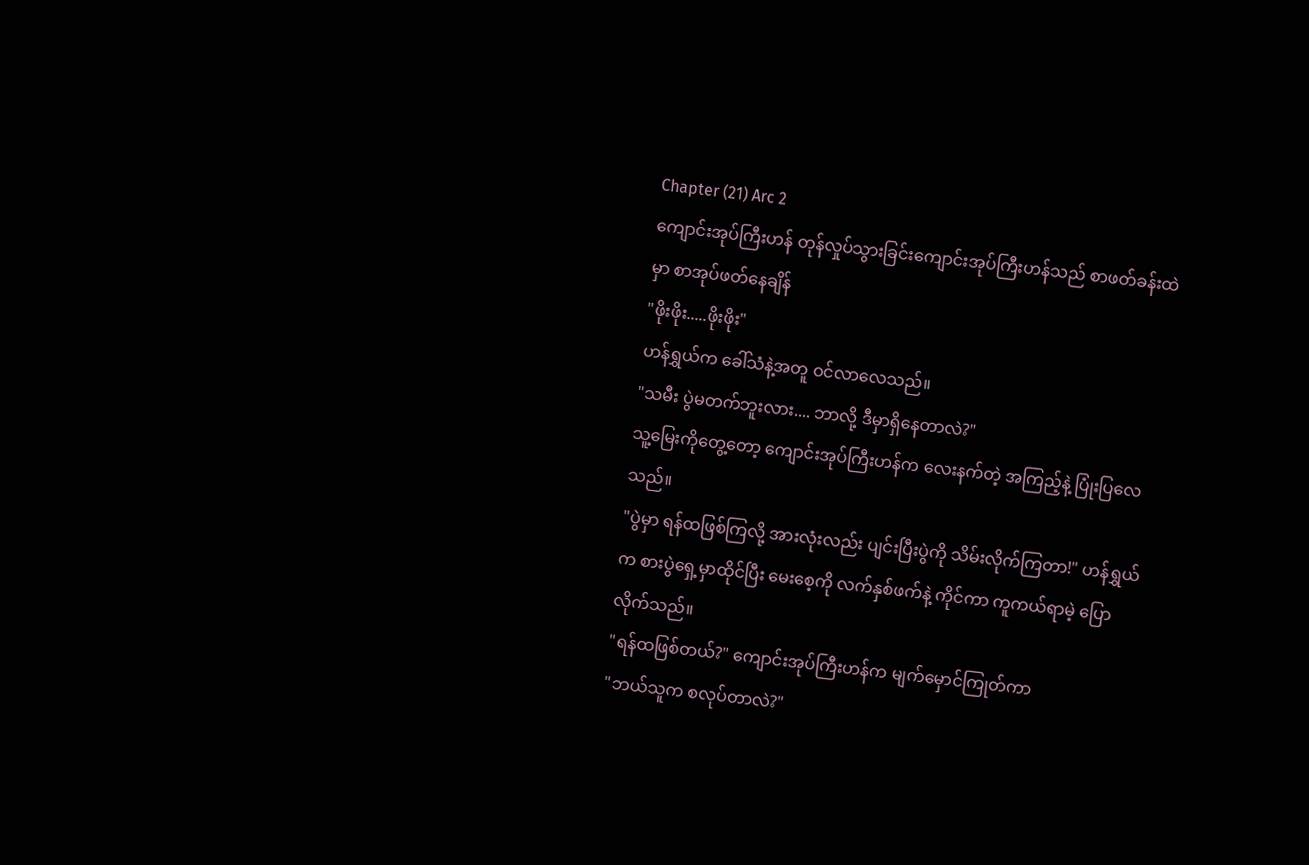Chapter (21) Arc 2
ကျောင်းအုပ်ကြီးဟန် တုန်လှုပ်သွားခြင်းကျောင်းအုပ်ကြီးဟန်သည် စာဖတ်ခန်းထဲမှာ စာအုပ်ဖတ်နေချိန်
"ဖိုးဖိုး.....ဖိုးဖိုး"
ဟန်ရွှယ်က ခေါ်သံနဲ့အတူ ဝင်လာလေသည်။
"သမီး ပွဲမတက်ဘူးလား.... ဘာလို့ ဒီမှာရှိနေတာလဲ?"
သူ့မြေးကိုတွေ့တော့ ကျောင်းအုပ်ကြီးဟန်က လေးနက်တဲ့ အကြည့်နဲ့ ပြုံးပြလေသည်။
"ပွဲမှာ ရန်ထဖြစ်ကြလို့ အားလုံးလည်း ပျင်းပြီးပွဲကို သိမ်းလိုက်ကြတာ!" ဟန်ရွှယ်က စားပွဲရှေ့မှာထိုင်ပြီး မေးစေ့ကို လက်နှစ်ဖက်နဲ့ ကိုင်ကာ ကူကယ်ရာမဲ့ ပြောလိုက်သည်။
"ရန်ထဖြစ်တယ်?" ကျောင်းအုပ်ကြီးဟန်က မျက်မှောင်ကြုတ်ကာ
"ဘယ်သူက စလုပ်တာလဲ?"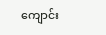ကျောင်း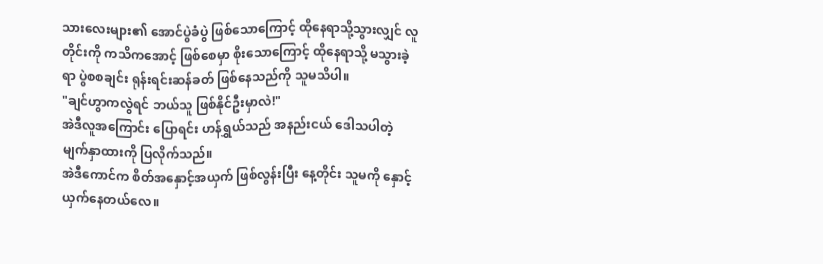သားလေးများ၏ အောင်ပွဲခံပွဲ ဖြစ်သောကြောင့် ထိုနေရာသို့သွားလျှင် လူတိုင်းကို ကသိကအောင့် ဖြစ်စေမှာ စိုးသောကြောင့် ထိုနေရာသို့ မသွားခဲ့ရာ ပွဲစစချင်း ရုန်းရင်းဆန်ခတ် ဖြစ်နေသည်ကို သူမသိပါ။
"ချင်ဟွာကလွဲရင် ဘယ်သူ ဖြစ်နိုင်ဦးမှာလဲ!"
အဲဒီလူအကြောင်း ပြောရင်း ဟန်ရွှယ်သည် အနည်းငယ် ဒေါသပါတဲ့ မျက်နှာထားကို ပြလိုက်သည်။
အဲဒီကောင်က စိတ်အနှောင့်အယှက် ဖြစ်လွန်းပြီး နေ့တိုင်း သူမကို နှောင့်ယှက်နေတယ်လေ။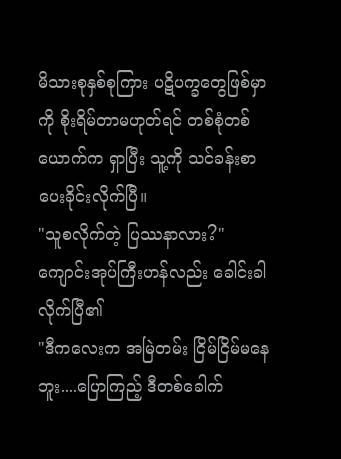မိသားစုနှစ်စုကြား ပဋိပက္ခတွေဖြစ်မှာကို စိုးရိမ်တာမဟုတ်ရင် တစ်စုံတစ်ယောက်က ရှာပြီး သူ့ကို သင်ခန်းစာပေးခိုင်းလိုက်ပြီ။
"သူစလိုက်တဲ့ ပြဿနာလား?" ကျောင်းအုပ်ကြီးဟန်လည်း ခေါင်းခါလိုက်ပြီ၏
"ဒီကလေးက အမြဲတမ်း ငြိမ်ငြိမ်မနေဘူး....ပြောကြည့် ဒီတစ်ခေါက်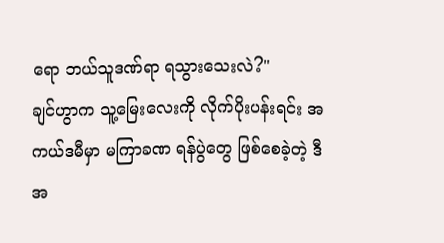ရော ဘယ်သူဒဏ်ရာ ရသွားသေးလဲ?"
ချင်ဟွာက သူ့မြေးလေးကို လိုက်ပိုးပန်းရင်း အကယ်ဒမီမှာ မကြာခဏ ရန်ပွဲတွေ ဖြစ်စေခဲ့တဲ့ ဒီအ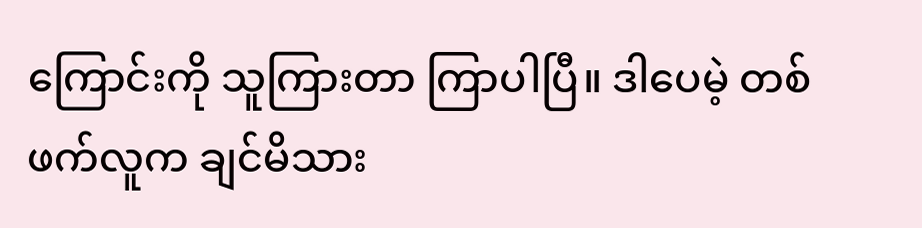ကြောင်းကို သူကြားတာ ကြာပါပြီ။ ဒါပေမဲ့ တစ်ဖက်လူက ချင်မိသား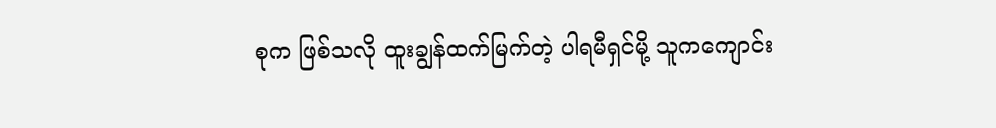စုက ဖြစ်သလို ထူးချွန်ထက်မြက်တဲ့ ပါရမီရှင်မို့ သူကကျောင်း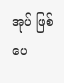အုပ် ဖြစ်ပေ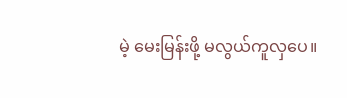မဲ့ မေးမြန်းဖို့ မလွယ်ကူလှပေ။